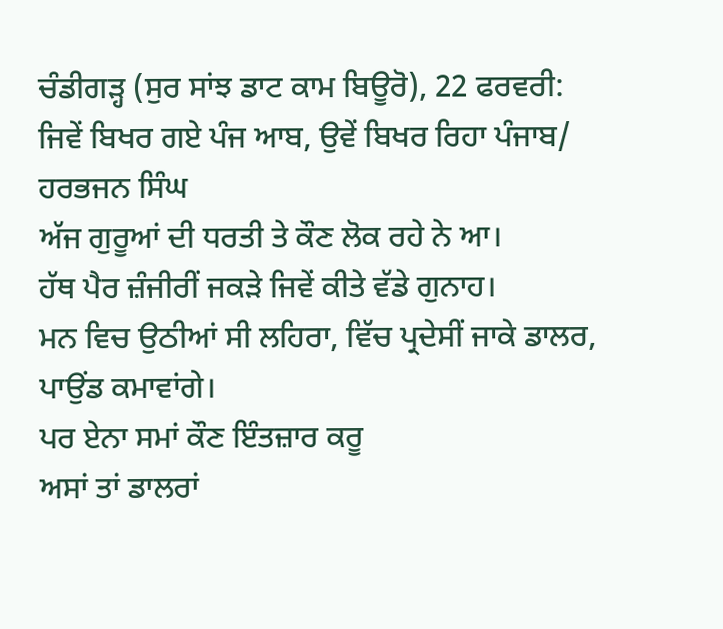ਚੰਡੀਗੜ੍ਹ (ਸੁਰ ਸਾਂਝ ਡਾਟ ਕਾਮ ਬਿਊਰੋ), 22 ਫਰਵਰੀ:
ਜਿਵੇਂ ਬਿਖਰ ਗਏ ਪੰਜ ਆਬ, ਉਵੇਂ ਬਿਖਰ ਰਿਹਾ ਪੰਜਾਬ/ ਹਰਭਜਨ ਸਿੰਘ
ਅੱਜ ਗੁਰੂਆਂ ਦੀ ਧਰਤੀ ਤੇ ਕੌਣ ਲੋਕ ਰਹੇ ਨੇ ਆ।
ਹੱਥ ਪੈਰ ਜ਼ੰਜੀਰੀਂ ਜਕੜੇ ਜਿਵੇਂ ਕੀਤੇ ਵੱਡੇ ਗੁਨਾਹ।
ਮਨ ਵਿਚ ਉਠੀਆਂ ਸੀ ਲਹਿਰਾ, ਵਿੱਚ ਪ੍ਰਦੇਸੀਂ ਜਾਕੇ ਡਾਲਰ, ਪਾਉਂਡ ਕਮਾਵਾਂਗੇ।
ਪਰ ਏਨਾ ਸਮਾਂ ਕੌਣ ਇੰਤਜ਼ਾਰ ਕਰੂ
ਅਸਾਂ ਤਾਂ ਡਾਲਰਾਂ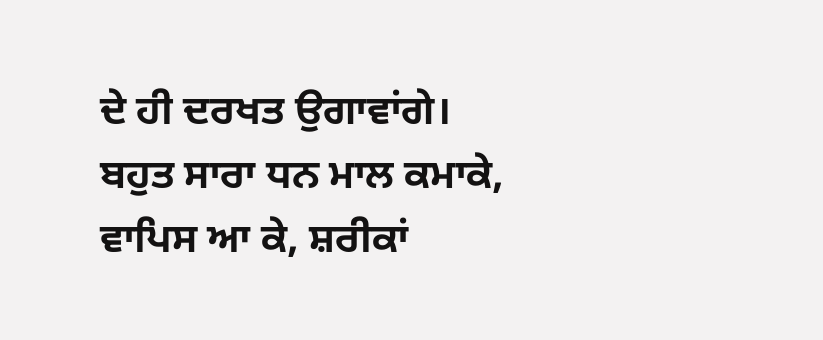ਦੇ ਹੀ ਦਰਖਤ ਉਗਾਵਾਂਗੇ।
ਬਹੁਤ ਸਾਰਾ ਧਨ ਮਾਲ ਕਮਾਕੇ, ਵਾਪਿਸ ਆ ਕੇ, ਸ਼ਰੀਕਾਂ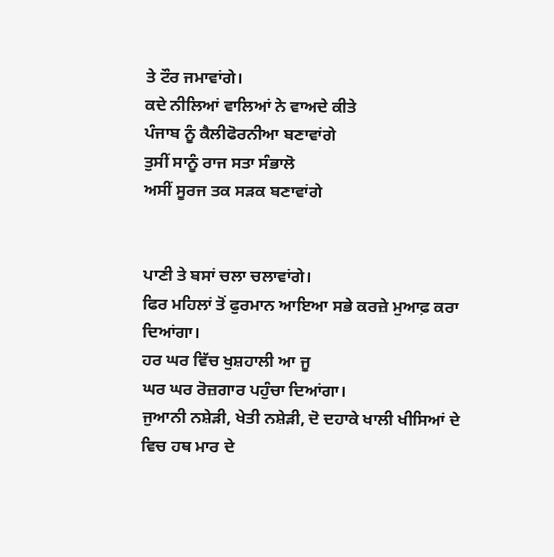ਤੇ ਟੌਰ ਜਮਾਵਾਂਗੇ।
ਕਦੇ ਨੀਲਿਆਂ ਵਾਲਿਆਂ ਨੇ ਵਾਅਦੇ ਕੀਤੇ
ਪੰਜਾਬ ਨੂੰ ਕੈਲੀਫੋਰਨੀਆ ਬਣਾਵਾਂਗੇ
ਤੁਸੀਂ ਸਾਨੂੰ ਰਾਜ ਸਤਾ ਸੰਭਾਲੋ
ਅਸੀਂ ਸੂਰਜ ਤਕ ਸੜਕ ਬਣਾਵਾਂਗੇ


ਪਾਣੀ ਤੇ ਬਸਾਂ ਚਲਾ ਚਲਾਵਾਂਗੇ।
ਫਿਰ ਮਹਿਲਾਂ ਤੋਂ ਫੁਰਮਾਨ ਆਇਆ ਸਭੇ ਕਰਜ਼ੇ ਮੁਆਫ਼ ਕਰਾ ਦਿਆਂਗਾ।
ਹਰ ਘਰ ਵਿੱਚ ਖੁਸ਼ਹਾਲੀ ਆ ਜੂ
ਘਰ ਘਰ ਰੋਜ਼ਗਾਰ ਪਹੁੰਚਾ ਦਿਆਂਗਾ।
ਜੁਆਨੀ ਨਸ਼ੇੜੀ, ਖੇਤੀ ਨਸ਼ੇੜੀ, ਦੋ ਦਹਾਕੇ ਖਾਲੀ ਖੀਸਿਆਂ ਦੇ ਵਿਚ ਹਥ ਮਾਰ ਦੇ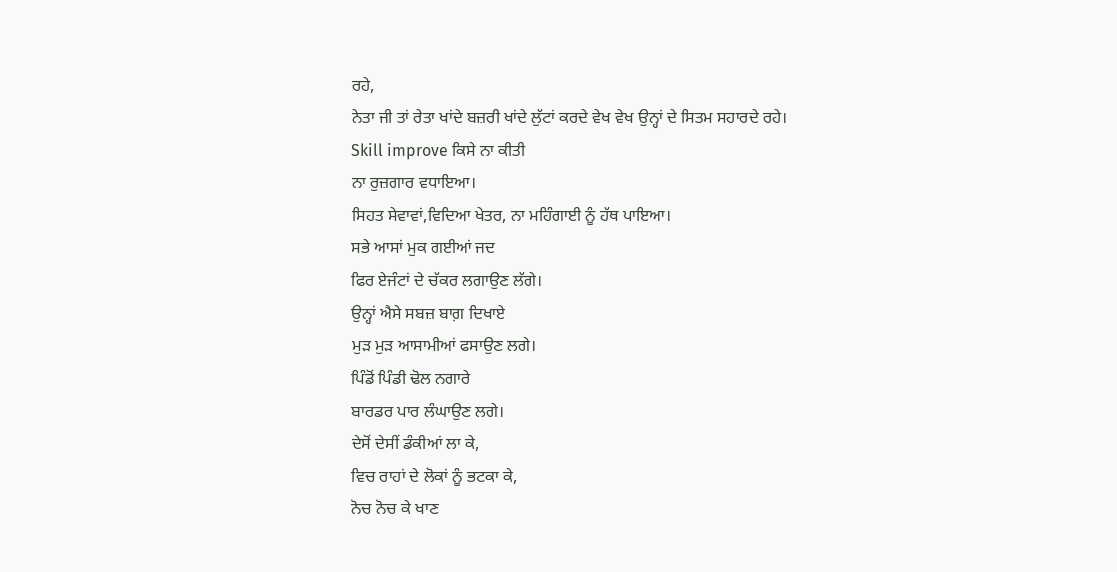ਰਹੇ,
ਨੇਤਾ ਜੀ ਤਾਂ ਰੇਤਾ ਖਾਂਦੇ ਬਜ਼ਰੀ ਖਾਂਦੇ ਲੁੱਟਾਂ ਕਰਦੇ ਵੇਖ ਵੇਖ ਉਨ੍ਹਾਂ ਦੇ ਸਿਤਮ ਸਹਾਰਦੇ ਰਹੇ।
Skill improve ਕਿਸੇ ਨਾ ਕੀਤੀ
ਨਾ ਰੁਜ਼ਗਾਰ ਵਧਾਇਆ।
ਸਿਹਤ ਸੇਵਾਵਾਂ,ਵਿਦਿਆ ਖੇਤਰ, ਨਾ ਮਹਿੰਗਾਈ ਨੂੰ ਹੱਥ ਪਾਇਆ।
ਸਭੇ ਆਸਾਂ ਮੁਕ ਗਈਆਂ ਜਦ
ਫਿਰ ਏਜੰਟਾਂ ਦੇ ਚੱਕਰ ਲਗਾਉਣ ਲੱਗੇ।
ਉਨ੍ਹਾਂ ਐਸੇ ਸਬਜ਼ ਬਾਗ਼ ਦਿਖਾਏ
ਮੁੜ ਮੁੜ ਆਸਾਮੀਆਂ ਫਸਾਉਣ ਲਗੇ।
ਪਿੰਡੋਂ ਪਿੰਡੀ ਢੋਲ ਨਗਾਰੇ
ਬਾਰਡਰ ਪਾਰ ਲੰਘਾਉਣ ਲਗੇ।
ਦੇਸੋਂ ਦੇਸੀਂ ਡੰਕੀਆਂ ਲਾ ਕੇ,
ਵਿਚ ਰਾਹਾਂ ਦੇ ਲੋਕਾਂ ਨੂੰ ਭਟਕਾ ਕੇ,
ਨੋਚ ਨੋਚ ਕੇ ਖਾਣ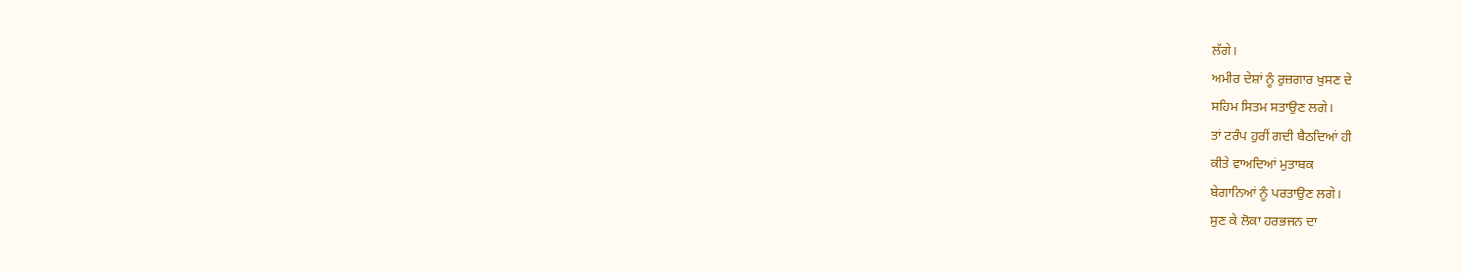ਲੱਗੇ।
ਅਮੀਰ ਦੇਸ਼ਾਂ ਨੂੰ ਰੁਜ਼ਗਾਰ ਖੁਸਣ ਦੇ
ਸਹਿਮ ਸਿਤਮ ਸਤਾਉਣ ਲਗੇ।
ਤਾਂ ਟਰੰਪ ਹੁਰੀਂ ਗਦੀ ਬੈਠਦਿਆਂ ਹੀ
ਕੀਤੇ ਵਾਅਦਿਆਂ ਮੁਤਾਬਕ
ਬੇਗਾਨਿਆਂ ਨੂੰ ਪਰਤਾਉਣ ਲਗੇ।
ਸੁਣ ਕੇ ਲੋਕਾ ਹਰਭਜਨ ਦਾ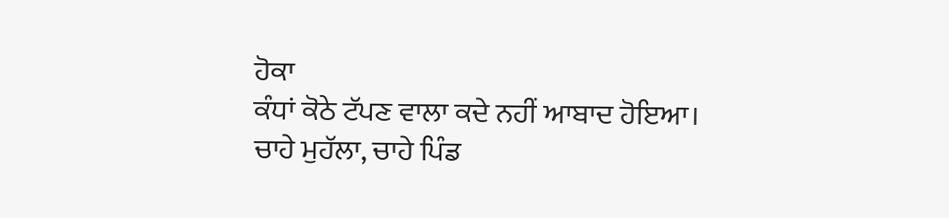ਹੋਕਾ
ਕੰਧਾਂ ਕੋਠੇ ਟੱਪਣ ਵਾਲਾ ਕਦੇ ਨਹੀਂ ਆਬਾਦ ਹੋਇਆ।
ਚਾਹੇ ਮੁਹੱਲਾ, ਚਾਹੇ ਪਿੰਡ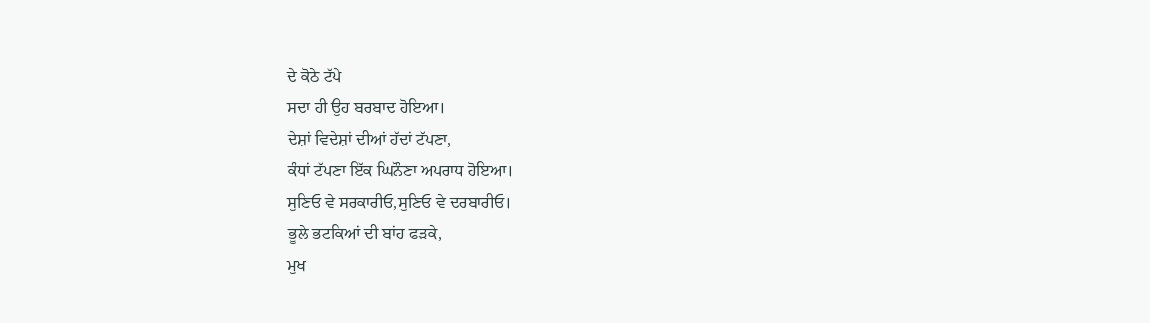ਦੇ ਕੋਠੇ ਟੱਪੇ
ਸਦਾ ਹੀ ਉਹ ਬਰਬਾਦ ਹੋਇਆ।
ਦੇਸ਼ਾਂ ਵਿਦੇਸ਼ਾਂ ਦੀਆਂ ਹੱਦਾਂ ਟੱਪਣਾ,
ਕੰਧਾਂ ਟੱਪਣਾ ਇੱਕ ਘਿਨੌਣਾ ਅਪਰਾਧ ਹੋਇਆ।
ਸੁਣਿਓ ਵੇ ਸਰਕਾਰੀਓ,ਸੁਣਿਓ ਵੇ ਦਰਬਾਰੀਓ।
ਭੂਲੇ ਭਟਕਿਆਂ ਦੀ ਬਾਂਹ ਫੜਕੇ,
ਮੁਖ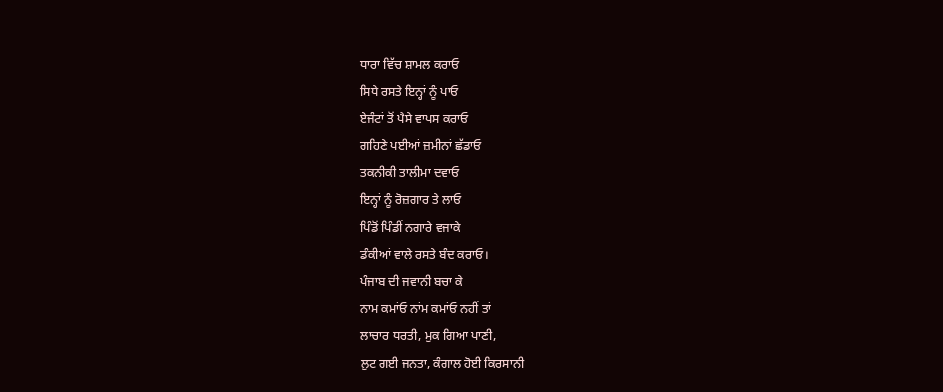ਧਾਰਾ ਵਿੱਚ ਸ਼ਾਮਲ ਕਰਾਓ
ਸਿਧੇ ਰਸਤੇ ਇਨ੍ਹਾਂ ਨੂੰ ਪਾਓ
ਏਜੰਟਾਂ ਤੋਂ ਪੈਸੇ ਵਾਪਸ ਕਰਾਓ
ਗਹਿਣੇ ਪਈਆਂ ਜ਼ਮੀਨਾਂ ਛੱਡਾਓ
ਤਕਨੀਕੀ ਤਾਲੀਮਾ ਦਵਾਓ
ਇਨ੍ਹਾਂ ਨੂੰ ਰੋਜ਼ਗਾਰ ਤੇ ਲਾਓ
ਪਿੰਡੋਂ ਪਿੰਡੀਂ ਨਗਾਰੇ ਵਜਾਕੇ
ਡੰਕੀਆਂ ਵਾਲੇ ਰਸਤੇ ਬੰਦ ਕਰਾਓ।
ਪੰਜਾਬ ਦੀ ਜਵਾਨੀ ਬਚਾ ਕੇ
ਨਾਮ ਕਮਾਂਓ ਨਾਂਮ ਕਮਾਂਓ ਨਹੀਂ ਤਾਂ
ਲਾਚਾਰ ਧਰਤੀ, ਮੁਕ ਗਿਆ ਪਾਣੀ,
ਲੁਟ ਗਈ ਜਨਤਾ, ਕੰਗਾਲ ਹੋਈ ਕਿਰਸਾਨੀ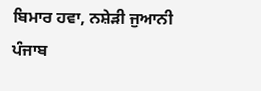ਬਿਮਾਰ ਹਵਾ, ਨਸ਼ੇੜੀ ਜੁਆਨੀ
ਪੰਜਾਬ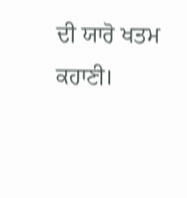ਦੀ ਯਾਰੋ ਖਤਮ ਕਹਾਣੀ।